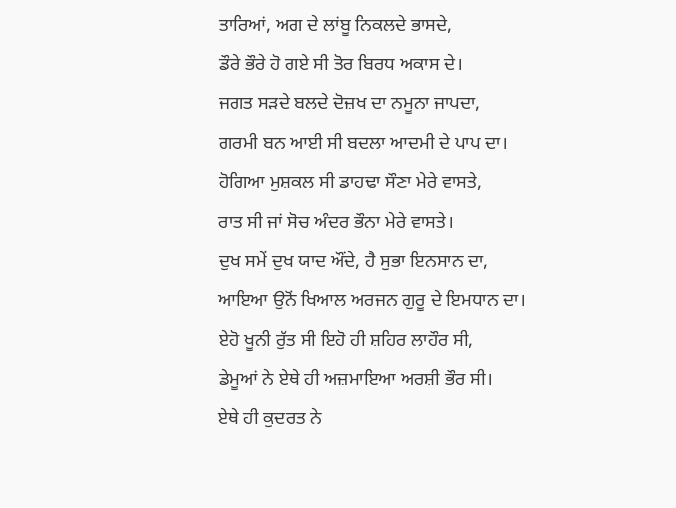ਤਾਰਿਆਂ, ਅਗ ਦੇ ਲਾਂਬੂ ਨਿਕਲਦੇ ਭਾਸਦੇ,
ਡੌਰੇ ਭੌਰੇ ਹੋ ਗਏ ਸੀ ਤੋਰ ਬਿਰਧ ਅਕਾਸ ਦੇ।
ਜਗਤ ਸੜਦੇ ਬਲਦੇ ਦੋਜ਼ਖ ਦਾ ਨਮੂਨਾ ਜਾਪਦਾ,
ਗਰਮੀ ਬਨ ਆਈ ਸੀ ਬਦਲਾ ਆਦਮੀ ਦੇ ਪਾਪ ਦਾ।
ਹੋਗਿਆ ਮੁਸ਼ਕਲ ਸੀ ਡਾਹਢਾ ਸੌਣਾ ਮੇਰੇ ਵਾਸਤੇ,
ਰਾਤ ਸੀ ਜਾਂ ਸੋਚ ਅੰਦਰ ਭੌਨਾ ਮੇਰੇ ਵਾਸਤੇ।
ਦੁਖ ਸਮੇਂ ਦੁਖ ਯਾਦ ਔਂਦੇ, ਹੈ ਸੁਭਾ ਇਨਸਾਨ ਦਾ,
ਆਇਆ ਉਨੋਂ ਖਿਆਲ ਅਰਜਨ ਗੁਰੂ ਦੇ ਇਮਧਾਨ ਦਾ।
ਏਹੋ ਖੂਨੀ ਰੁੱਤ ਸੀ ਇਹੋ ਹੀ ਸ਼ਹਿਰ ਲਾਹੌਰ ਸੀ,
ਡੇਮੂਆਂ ਨੇ ਏਥੇ ਹੀ ਅਜ਼ਮਾਇਆ ਅਰਸ਼ੀ ਭੌਰ ਸੀ।
ਏਥੇ ਹੀ ਕੁਦਰਤ ਨੇ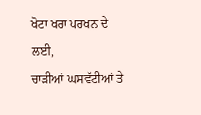ਖੋਟਾ ਖਰਾ ਪਰਖਨ ਦੇ ਲਈ,
ਚਾੜੀਆਂ ਘਸਵੱਟੀਆਂ ਤੇ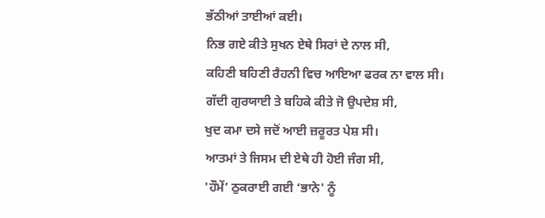ਭੱਠੀਆਂ ਤਾਈਆਂ ਕਈ।
ਨਿਭ ਗਏ ਕੀਤੇ ਸੁਖਨ ਏਥੇ ਸਿਰਾਂ ਦੇ ਨਾਲ ਸੀ,
ਕਹਿਣੀ ਬਹਿਣੀ ਰੈਹਨੀ ਵਿਚ ਆਇਆ ਫਰਕ ਨਾ ਵਾਲ ਸੀ।
ਗੱਦੀ ਗੁਰਯਾਈ ਤੇ ਬਹਿਕੇ ਕੀਤੇ ਜੋ ਉਪਦੇਸ਼ ਸੀ,
ਖੁਦ ਕਮਾ ਦਸੇ ਜਦੋਂ ਆਈ ਜ਼ਰੂਰਤ ਪੇਸ਼ ਸੀ।
ਆਤਮਾਂ ਤੇ ਜਿਸਮ ਦੀ ਏਥੇ ਹੀ ਹੋਈ ਜੰਗ ਸੀ,
'ਹੌਮੇਂ’ ਠੁਕਰਾਈ ਗਈ ‘ਭਾਨੇ' ਨੂੰ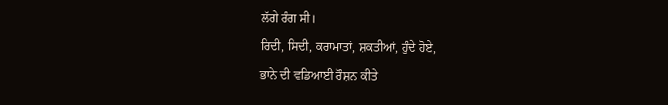ਲੱਗੇ ਰੰਗ ਸੀ।
ਰਿਦੀ, ਸਿਦੀ, ਕਰਾਮਾਤਾਂ, ਸ਼ਕਤੀਆਂ, ਹੁੰਦੇ ਹੋਏ,
ਭਾਨੇ ਦੀ ਵਡਿਆਈ ਰੌਸ਼ਨ ਕੀਤੇ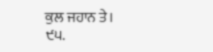ਕੁਲ ਜਹਾਨ ਤੇ।
੯੫.